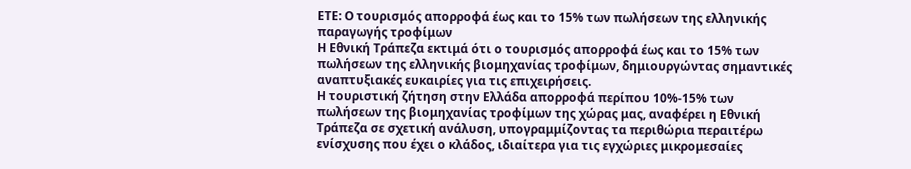ΕΤΕ: Ο τουρισμός απορροφά έως και το 15% των πωλήσεων της ελληνικής παραγωγής τροφίμων
Η Εθνική Τράπεζα εκτιμά ότι ο τουρισμός απορροφά έως και το 15% των πωλήσεων της ελληνικής βιομηχανίας τροφίμων, δημιουργώντας σημαντικές αναπτυξιακές ευκαιρίες για τις επιχειρήσεις.
Η τουριστική ζήτηση στην Ελλάδα απορροφά περίπου 10%-15% των πωλήσεων της βιομηχανίας τροφίμων της χώρας μας, αναφέρει η Εθνική Τράπεζα σε σχετική ανάλυση, υπογραμμίζοντας τα περιθώρια περαιτέρω ενίσχυσης που έχει ο κλάδος, ιδιαίτερα για τις εγχώριες μικρομεσαίες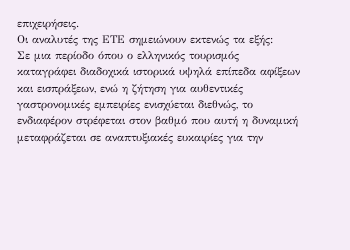επιχειρήσεις.
Οι αναλυτές της ΕΤΕ σημειώνουν εκτενώς τα εξής:
Σε μια περίοδο όπου ο ελληνικός τουρισμός καταγράφει διαδοχικά ιστορικά υψηλά επίπεδα αφίξεων και εισπράξεων, ενώ η ζήτηση για αυθεντικές γαστρονομικές εμπειρίες ενισχύεται διεθνώς, το ενδιαφέρον στρέφεται στον βαθμό που αυτή η δυναμική μεταφράζεται σε αναπτυξιακές ευκαιρίες για την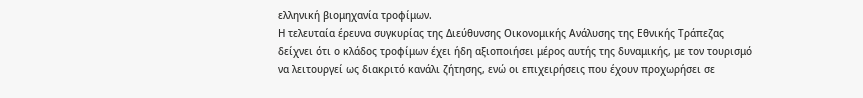ελληνική βιομηχανία τροφίμων.
Η τελευταία έρευνα συγκυρίας της Διεύθυνσης Οικονομικής Ανάλυσης της Εθνικής Τράπεζας δείχνει ότι ο κλάδος τροφίμων έχει ήδη αξιοποιήσει μέρος αυτής της δυναμικής, με τον τουρισμό να λειτουργεί ως διακριτό κανάλι ζήτησης, ενώ οι επιχειρήσεις που έχουν προχωρήσει σε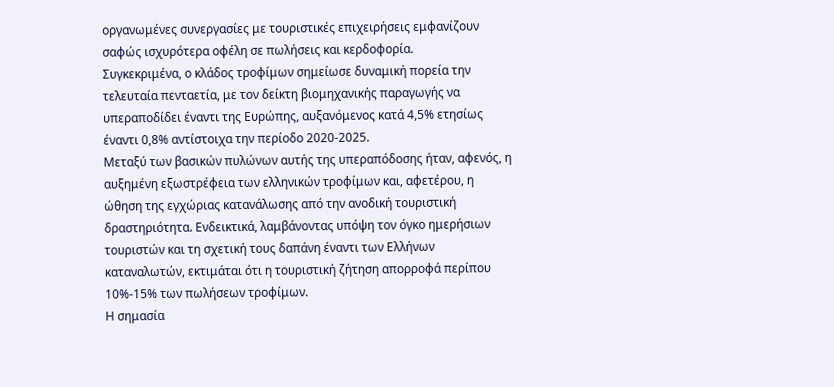οργανωμένες συνεργασίες με τουριστικές επιχειρήσεις εμφανίζουν σαφώς ισχυρότερα οφέλη σε πωλήσεις και κερδοφορία.
Συγκεκριμένα, ο κλάδος τροφίμων σημείωσε δυναμική πορεία την τελευταία πενταετία, με τον δείκτη βιομηχανικής παραγωγής να υπεραποδίδει έναντι της Ευρώπης, αυξανόμενος κατά 4,5% ετησίως έναντι 0,8% αντίστοιχα την περίοδο 2020-2025.
Μεταξύ των βασικών πυλώνων αυτής της υπεραπόδοσης ήταν, αφενός, η αυξημένη εξωστρέφεια των ελληνικών τροφίμων και, αφετέρου, η ώθηση της εγχώριας κατανάλωσης από την ανοδική τουριστική δραστηριότητα. Ενδεικτικά, λαμβάνοντας υπόψη τον όγκο ημερήσιων τουριστών και τη σχετική τους δαπάνη έναντι των Ελλήνων καταναλωτών, εκτιμάται ότι η τουριστική ζήτηση απορροφά περίπου 10%-15% των πωλήσεων τροφίμων.
Η σημασία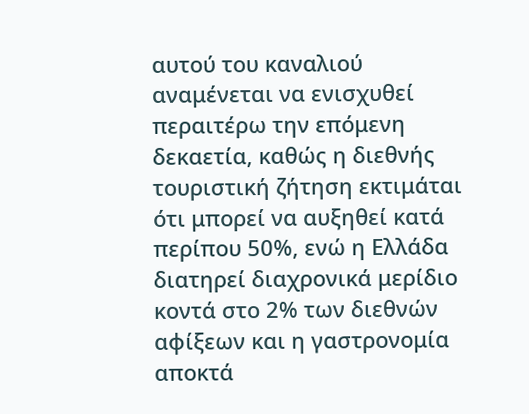αυτού του καναλιού αναμένεται να ενισχυθεί περαιτέρω την επόμενη δεκαετία, καθώς η διεθνής τουριστική ζήτηση εκτιμάται ότι μπορεί να αυξηθεί κατά περίπου 50%, ενώ η Ελλάδα διατηρεί διαχρονικά μερίδιο κοντά στο 2% των διεθνών αφίξεων και η γαστρονομία αποκτά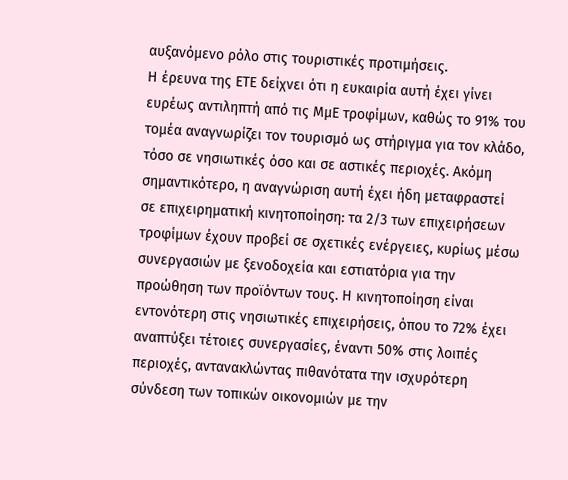αυξανόμενο ρόλο στις τουριστικές προτιμήσεις.
Η έρευνα της ΕΤΕ δείχνει ότι η ευκαιρία αυτή έχει γίνει ευρέως αντιληπτή από τις ΜμΕ τροφίμων, καθώς το 91% του τομέα αναγνωρίζει τον τουρισμό ως στήριγμα για τον κλάδο, τόσο σε νησιωτικές όσο και σε αστικές περιοχές. Ακόμη σημαντικότερο, η αναγνώριση αυτή έχει ήδη μεταφραστεί σε επιχειρηματική κινητοποίηση: τα 2/3 των επιχειρήσεων τροφίμων έχουν προβεί σε σχετικές ενέργειες, κυρίως μέσω συνεργασιών με ξενοδοχεία και εστιατόρια για την προώθηση των προϊόντων τους. Η κινητοποίηση είναι εντονότερη στις νησιωτικές επιχειρήσεις, όπου το 72% έχει αναπτύξει τέτοιες συνεργασίες, έναντι 50% στις λοιπές περιοχές, αντανακλώντας πιθανότατα την ισχυρότερη σύνδεση των τοπικών οικονομιών με την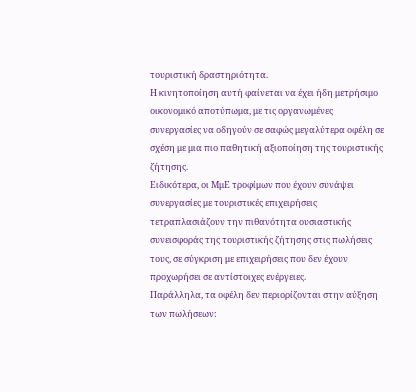τουριστική δραστηριότητα.
Η κινητοποίηση αυτή φαίνεται να έχει ήδη μετρήσιμο οικονομικό αποτύπωμα, με τις οργανωμένες συνεργασίες να οδηγούν σε σαφώς μεγαλύτερα οφέλη σε σχέση με μια πιο παθητική αξιοποίηση της τουριστικής ζήτησης.
Ειδικότερα, οι ΜμΕ τροφίμων που έχουν συνάψει συνεργασίες με τουριστικές επιχειρήσεις τετραπλασιάζουν την πιθανότητα ουσιαστικής συνεισφοράς της τουριστικής ζήτησης στις πωλήσεις τους, σε σύγκριση με επιχειρήσεις που δεν έχουν προχωρήσει σε αντίστοιχες ενέργειες.
Παράλληλα, τα οφέλη δεν περιορίζονται στην αύξηση των πωλήσεων: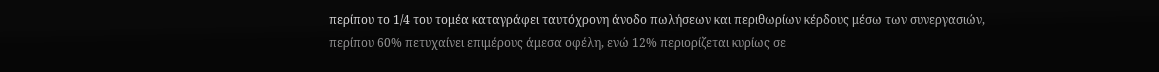περίπου το 1/4 του τομέα καταγράφει ταυτόχρονη άνοδο πωλήσεων και περιθωρίων κέρδους μέσω των συνεργασιών, περίπου 60% πετυχαίνει επιμέρους άμεσα οφέλη, ενώ 12% περιορίζεται κυρίως σε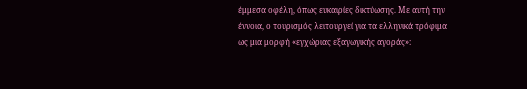έμμεσα οφέλη, όπως ευκαιρίες δικτύωσης. Με αυτή την έννοια, ο τουρισμός λειτουργεί για τα ελληνικά τρόφιμα ως μια μορφή «εγχώριας εξαγωγικής αγοράς»: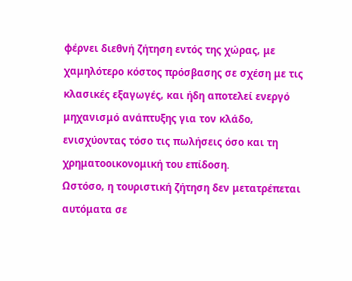φέρνει διεθνή ζήτηση εντός της χώρας, με χαμηλότερο κόστος πρόσβασης σε σχέση με τις κλασικές εξαγωγές, και ήδη αποτελεί ενεργό μηχανισμό ανάπτυξης για τον κλάδο, ενισχύοντας τόσο τις πωλήσεις όσο και τη χρηματοοικονομική του επίδοση.
Ωστόσο, η τουριστική ζήτηση δεν μετατρέπεται αυτόματα σε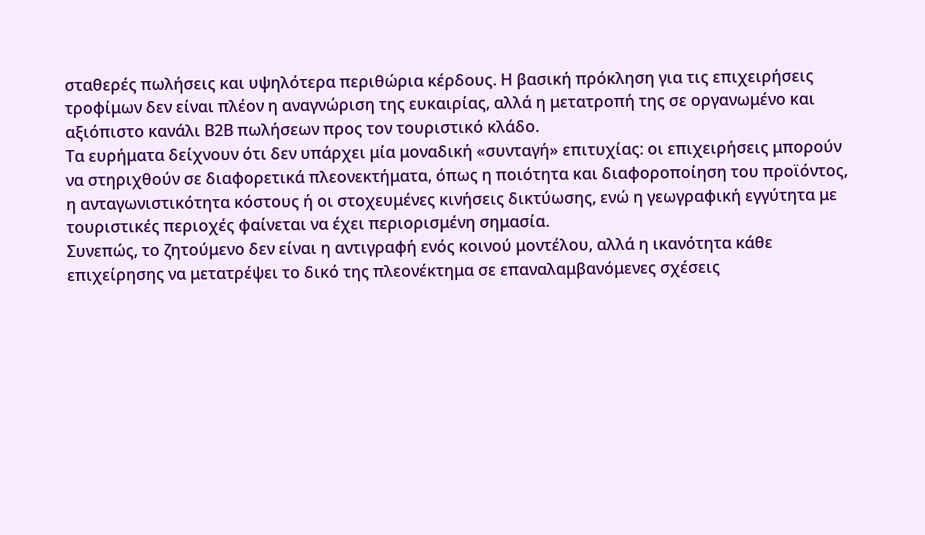σταθερές πωλήσεις και υψηλότερα περιθώρια κέρδους. Η βασική πρόκληση για τις επιχειρήσεις τροφίμων δεν είναι πλέον η αναγνώριση της ευκαιρίας, αλλά η μετατροπή της σε οργανωμένο και αξιόπιστο κανάλι Β2Β πωλήσεων προς τον τουριστικό κλάδο.
Τα ευρήματα δείχνουν ότι δεν υπάρχει μία μοναδική «συνταγή» επιτυχίας: οι επιχειρήσεις μπορούν να στηριχθούν σε διαφορετικά πλεονεκτήματα, όπως η ποιότητα και διαφοροποίηση του προϊόντος, η ανταγωνιστικότητα κόστους ή οι στοχευμένες κινήσεις δικτύωσης, ενώ η γεωγραφική εγγύτητα με τουριστικές περιοχές φαίνεται να έχει περιορισμένη σημασία.
Συνεπώς, το ζητούμενο δεν είναι η αντιγραφή ενός κοινού μοντέλου, αλλά η ικανότητα κάθε επιχείρησης να μετατρέψει το δικό της πλεονέκτημα σε επαναλαμβανόμενες σχέσεις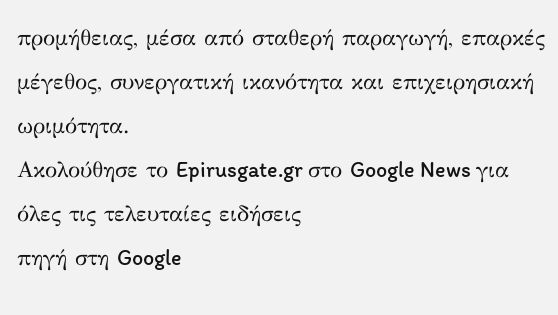προμήθειας, μέσα από σταθερή παραγωγή, επαρκές μέγεθος, συνεργατική ικανότητα και επιχειρησιακή ωριμότητα.
Ακολούθησε το Epirusgate.gr στο Google News για όλες τις τελευταίες ειδήσεις
πηγή στη Google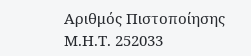Αριθμός Πιστοποίησης Μ.Η.Τ. 252033